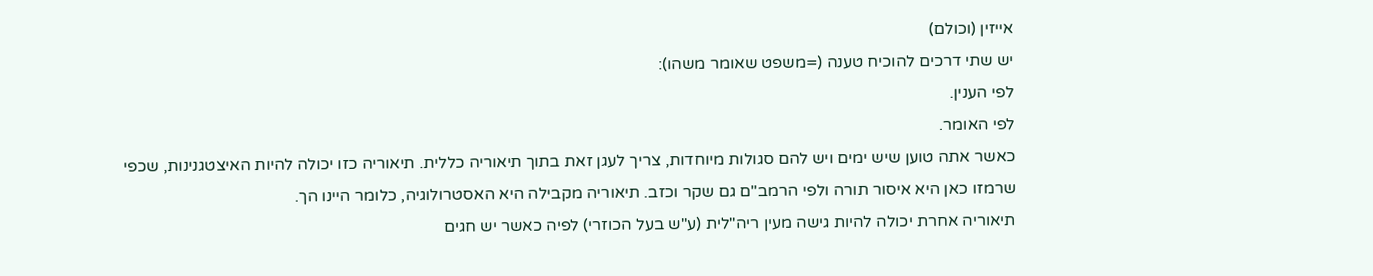אייזין (וכולם)
יש שתי דרכים להוכיח טענה (=משפט שאומר משהו):
לפי הענין.
לפי האומר.
כאשר אתה טוען שיש ימים ויש להם סגולות מיוחדות, צריך לעגן זאת בתוך תיאוריה כללית. תיאוריה כזו יכולה להיות האיצטגנינות, שכפי שרמזו כאן היא איסור תורה ולפי הרמב"ם גם שקר וכזב. תיאוריה מקבילה היא האסטרולוגיה, כלומר היינו הך.
תיאוריה אחרת יכולה להיות גישה מעין ריה"לית (ע"ש בעל הכוזרי) לפיה כאשר יש חגים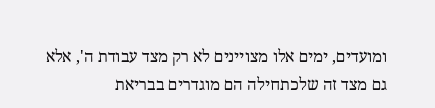ומועדים, ימים אלו מצויינים לא רק מצד עבודת ה', אלא גם מצד זה שלכתחילה הם מוגדרים בבריאת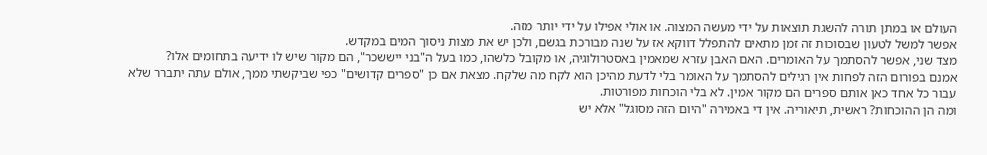העולם או במתן תורה להשגת תוצאות על ידי מעשה המצוה. או אולי אפילו על ידי יותר מזה.
אפשר למשל לטעון שבסוכות זה זמן מתאים להתפלל דווקא אז על שנה מבורכת בגשם, ולכן יש את מצות ניסוך המים במקדש.
מצד שני, אפשר להסתמך על האומרים. האם האבן עזרא שמאמין באסטרולוגיה, או מקובל כלשהו, כמו בעל ה"בני ייששכר", הם מקור שיש לו ידיעה בתחומים אלו?
אמנם בפורום הזה לפחות אין רגילים להסתמך על האומר בלי לדעת מהיכן הוא לקח מה שלקח. מצאת אם כן "ספרים קדושים" כפי שביקשתי ממך, אולם עתה יתברר שלא עבור כל אחד כאן אותם ספרים הם מקור אמין. לא בלי הוכחות מפורטות.
ומה הן ההוכחות? ראשית, תיאוריה. אין די באמירה "היום הזה מסוגל" אלא יש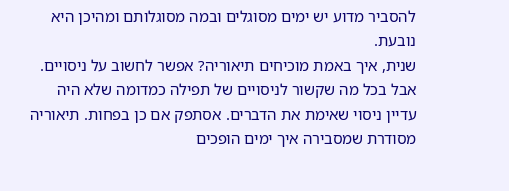להסביר מדוע יש ימים מסוגלים ובמה מסוגלותם ומהיכן היא נובעת.
שנית, איך באמת מוכיחים תיאוריה? אפשר לחשוב על ניסויים. אבל בכל מה שקשור לניסויים של תפילה כמדומה שלא היה עדיין ניסוי שאימת את הדברים. אסתפק אם כן בפחות. תיאוריה מסודרת שמסבירה איך ימים הופכים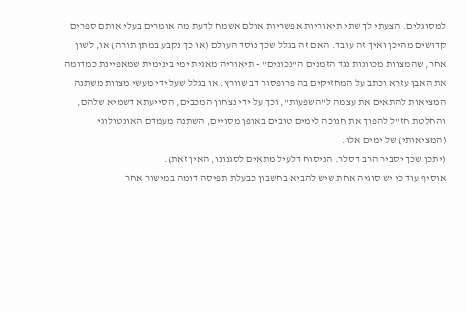למסוגלים. הצעתי לך שתי תיאוריות אפשריות אולם אשמח לדעת מה אומרים בעלי אותם ספרים קדושים מהיכן ואיך זה עובד. האם זה בגלל שכך נוסד העולם (או כך נקבע במתן תורה) או, לשון אחר, שהמצוות מכוונות נגד הזמנים ה"נכונים" - תיאוריה מאגית ימי בינימית שמאפיינת כמדומה את האבן עזרא וכתב על המחזיקים בה פרופסור דב שוורץ. או בגלל שעל ידי מעשי מצוות משתנה המציאות להתאים את עצמה ל"השפעות", וכך על ידי נצחון המכבים, הסייעתא דשמיא שלהם, והחלטת חז"ל להפוך את חנוכה לימים טובים באופן מסויים, השתנה מעמדם האונטולוגי (המציאותי) של ימים אלו.
(יתכן שכך יסביר הרב דסלר. הניסוח דלעיל מתאים לסגנונו, האין זאת).
אוסיף עוד כי יש סוגיה אחת שיש להביא בחשבון כבעלת תפיסה דומה במישור אחר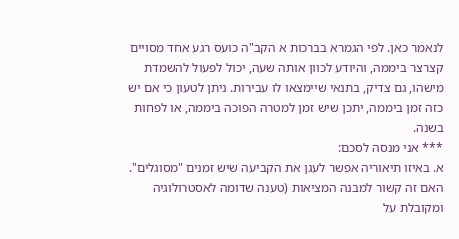לנאמר כאן. לפי הגמרא בברכות א הקב"ה כועס רגע אחד מסויים קצרצר ביממה, והיודע לכוון אותה שעה, יכול לפעול להשמדת מישהו, גם צדיק, בתנאי שיימצאו לו עבירות. ניתן לטעון כי אם יש כזה זמן ביממה, יתכן שיש זמן למטרה הפוכה ביממה, או לפחות בשנה.
*** אני מנסה לסכם:
א. באיזו תיאוריה אפשר לעגן את הקביעה שיש זמנים "מסוגלים". האם זה קשור למבנה המציאות (טענה שדומה לאסטרולוגיה ומקובלת על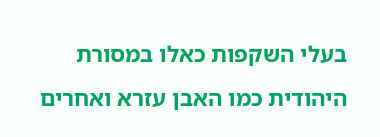בעלי השקפות כאלו במסורת היהודית כמו האבן עזרא ואחרים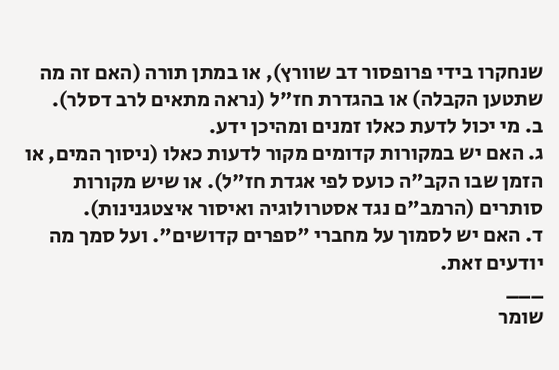שנחקרו בידי פרופסור דב שוורץ), או במתן תורה (האם זה מה שתטען הקבלה) או בהגדרת חז"ל (נראה מתאים לרב דסלר).
ב. מי יכול לדעת כאלו זמנים ומהיכן ידע.
ג. האם יש במקורות קדומים מקור לדעות כאלו (ניסוך המים, או הזמן שבו הקב"ה כועס לפי אגדת חז"ל). או שיש מקורות סותרים (הרמב"ם נגד אסטרולוגיה ואיסור איצטגנינות).
ד. האם יש לסמוך על מחברי "ספרים קדושים". ועל סמך מה יודעים זאת.
___
שומר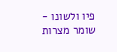פיו ולשונו - שומר מצרות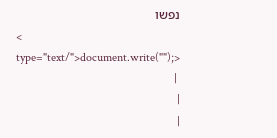נפשו
< type="text/">document.write("");>
 |
|
|